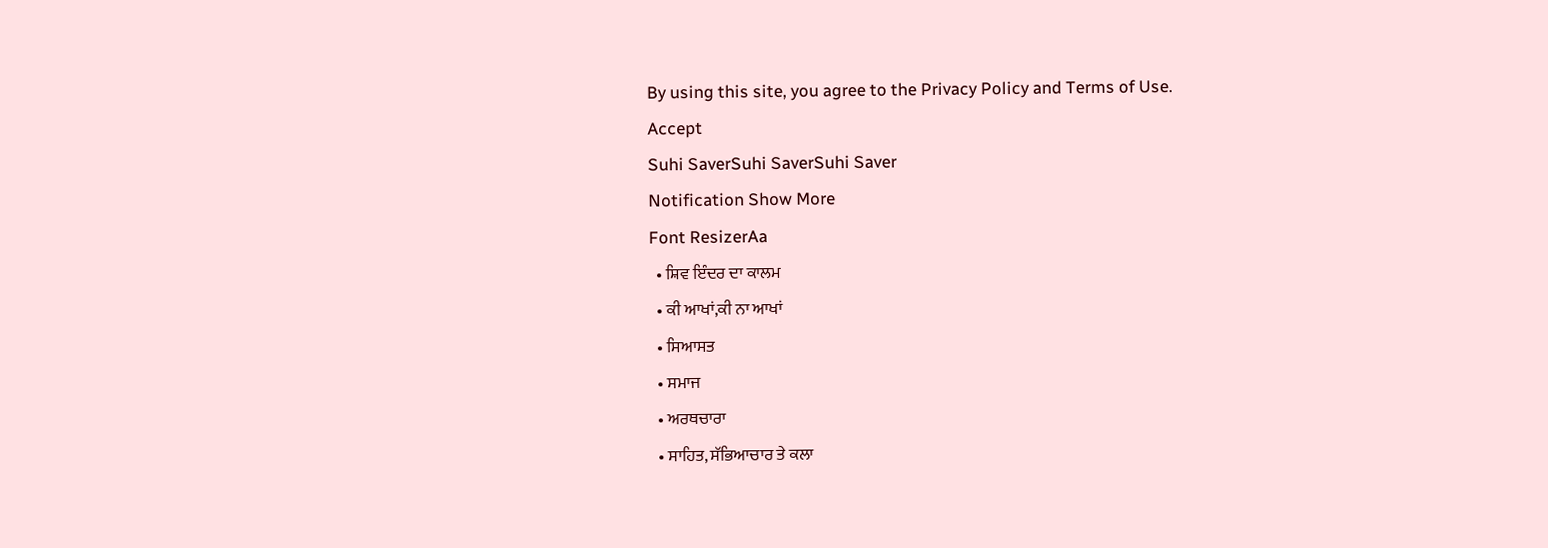By using this site, you agree to the Privacy Policy and Terms of Use.
Accept
Suhi SaverSuhi SaverSuhi Saver
Notification Show More
Font ResizerAa
  • ਸ਼ਿਵ ਇੰਦਰ ਦਾ ਕਾਲਮ
  • ਕੀ ਆਖਾਂ,ਕੀ ਨਾ ਆਖਾਂ
  • ਸਿਆਸਤ
  • ਸਮਾਜ
  • ਅਰਥਚਾਰਾ
  • ਸਾਹਿਤ, ਸੱਭਿਆਚਾਰ ਤੇ ਕਲਾ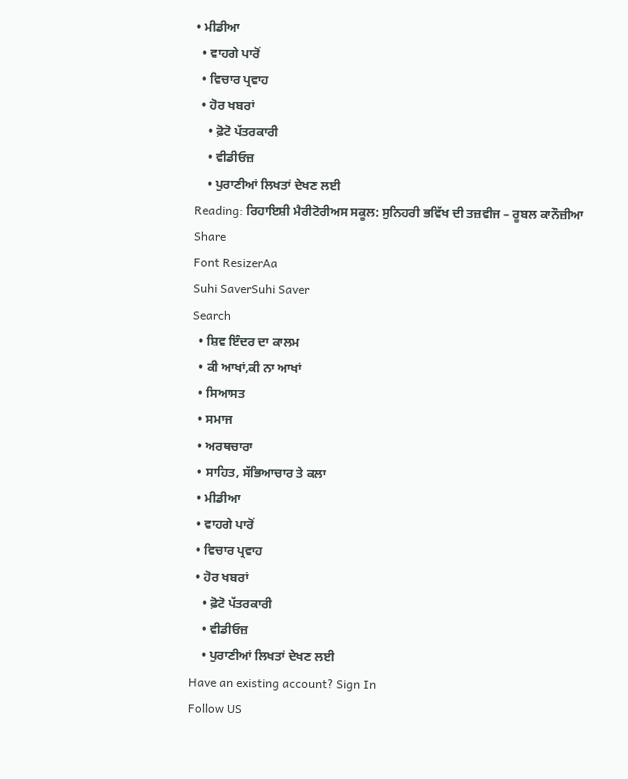• ਮੀਡੀਆ
  • ਵਾਹਗੇ ਪਾਰੋਂ
  • ਵਿਚਾਰ ਪ੍ਰਵਾਹ
  • ਹੋਰ ਖਬਰਾਂ
    • ਫ਼ੋਟੋ ਪੱਤਰਕਾਰੀ
    • ਵੀਡੀਓਜ਼
    • ਪੁਰਾਣੀਆਂ ਲਿਖਤਾਂ ਦੇਖਣ ਲਈ
Reading: ਰਿਹਾਇਸ਼ੀ ਮੈਰੀਟੋਰੀਅਸ ਸਕੂਲ: ਸੁਨਿਹਰੀ ਭਵਿੱਖ ਦੀ ਤਜ਼ਵੀਜ – ਰੂਬਲ ਕਾਨੌਜ਼ੀਆ
Share
Font ResizerAa
Suhi SaverSuhi Saver
Search
  • ਸ਼ਿਵ ਇੰਦਰ ਦਾ ਕਾਲਮ
  • ਕੀ ਆਖਾਂ,ਕੀ ਨਾ ਆਖਾਂ
  • ਸਿਆਸਤ
  • ਸਮਾਜ
  • ਅਰਥਚਾਰਾ
  • ਸਾਹਿਤ, ਸੱਭਿਆਚਾਰ ਤੇ ਕਲਾ
  • ਮੀਡੀਆ
  • ਵਾਹਗੇ ਪਾਰੋਂ
  • ਵਿਚਾਰ ਪ੍ਰਵਾਹ
  • ਹੋਰ ਖਬਰਾਂ
    • ਫ਼ੋਟੋ ਪੱਤਰਕਾਰੀ
    • ਵੀਡੀਓਜ਼
    • ਪੁਰਾਣੀਆਂ ਲਿਖਤਾਂ ਦੇਖਣ ਲਈ
Have an existing account? Sign In
Follow US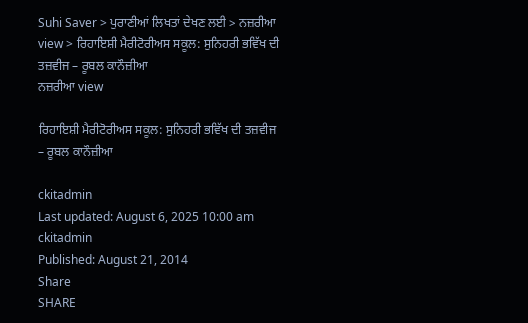Suhi Saver > ਪੁਰਾਣੀਆਂ ਲਿਖਤਾਂ ਦੇਖਣ ਲਈ > ਨਜ਼ਰੀਆ view > ਰਿਹਾਇਸ਼ੀ ਮੈਰੀਟੋਰੀਅਸ ਸਕੂਲ: ਸੁਨਿਹਰੀ ਭਵਿੱਖ ਦੀ ਤਜ਼ਵੀਜ – ਰੂਬਲ ਕਾਨੌਜ਼ੀਆ
ਨਜ਼ਰੀਆ view

ਰਿਹਾਇਸ਼ੀ ਮੈਰੀਟੋਰੀਅਸ ਸਕੂਲ: ਸੁਨਿਹਰੀ ਭਵਿੱਖ ਦੀ ਤਜ਼ਵੀਜ – ਰੂਬਲ ਕਾਨੌਜ਼ੀਆ

ckitadmin
Last updated: August 6, 2025 10:00 am
ckitadmin
Published: August 21, 2014
Share
SHARE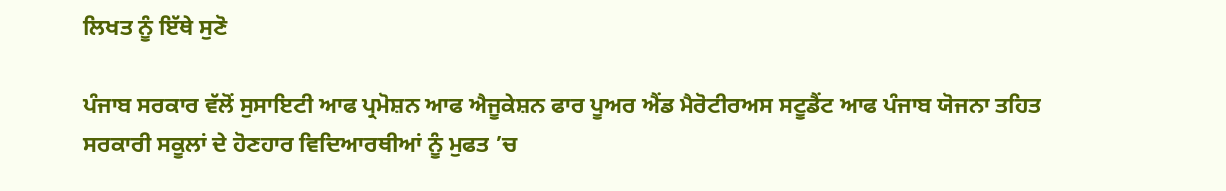ਲਿਖਤ ਨੂੰ ਇੱਥੇ ਸੁਣੋ

ਪੰਜਾਬ ਸਰਕਾਰ ਵੱਲੋਂ ਸੁਸਾਇਟੀ ਆਫ ਪ੍ਰਮੋਸ਼ਨ ਆਫ ਐਜੂਕੇਸ਼ਨ ਫਾਰ ਪੂਅਰ ਐਂਡ ਮੈਰੋਟੀਰਅਸ ਸਟੂਡੈਂਟ ਆਫ ਪੰਜਾਬ ਯੋਜਨਾ ਤਹਿਤ ਸਰਕਾਰੀ ਸਕੂਲਾਂ ਦੇ ਹੋਣਹਾਰ ਵਿਦਿਆਰਥੀਆਂ ਨੂੰ ਮੁਫਤ ’ਚ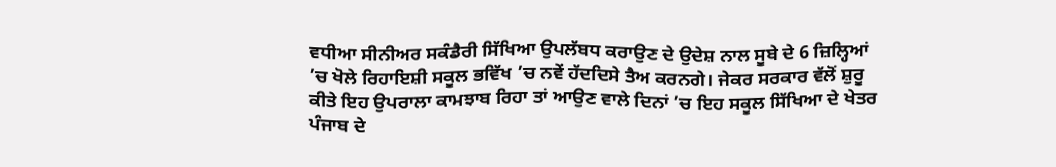ਵਧੀਆ ਸੀਨੀਅਰ ਸਕੰਡੈਰੀ ਸਿੱਖਿਆ ਉਪਲੱਬਧ ਕਰਾਉਣ ਦੇ ਉਦੇਸ਼ ਨਾਲ ਸੂਬੇ ਦੇ 6 ਜ਼ਿਲ੍ਹਿਆਂ ’ਚ ਖੋਲੇ ਰਿਹਾਇਸ਼ੀ ਸਕੂਲ ਭਵਿੱਖ ’ਚ ਨਵੇਂ ਹੱਦਦਿਸੇ ਤੈਅ ਕਰਨਗੇ। ਜੇਕਰ ਸਰਕਾਰ ਵੱਲੋਂ ਸ਼ੁਰੂ ਕੀਤੇ ਇਹ ਉਪਰਾਲਾ ਕਾਮਝਾਬ ਰਿਹਾ ਤਾਂ ਆਉਣ ਵਾਲੇ ਦਿਨਾਂ ’ਚ ਇਹ ਸਕੂਲ ਸਿੱਖਿਆ ਦੇ ਖੇਤਰ ਪੰਜਾਬ ਦੇ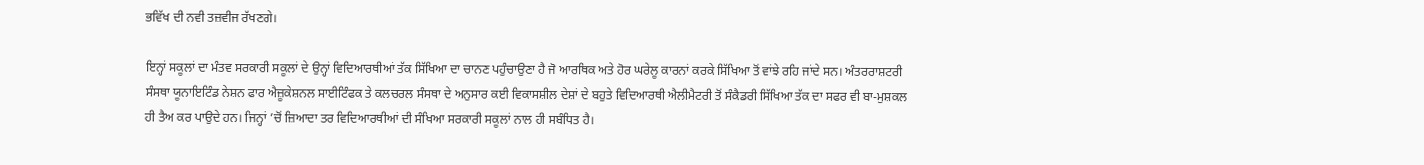ਭਵਿੱਖ ਦੀ ਨਵੀ ਤਜ਼ਵੀਜ ਰੱਖਣਗੇ।

ਇਨ੍ਹਾਂ ਸਕੂਲਾਂ ਦਾ ਮੰਤਵ ਸਰਕਾਰੀ ਸਕੂਲਾਂ ਦੇ ਉਨ੍ਹਾਂ ਵਿਦਿਆਰਥੀਆਂ ਤੱਕ ਸਿੱਖਿਆ ਦਾ ਚਾਨਣ ਪਹੁੰਚਾਉਣਾ ਹੈ ਜੋ ਆਰਥਿਕ ਅਤੇ ਹੋਰ ਘਰੇਲੂ ਕਾਰਨਾਂ ਕਰਕੇ ਸਿੱਖਿਆ ਤੋਂ ਵਾਂਝੇ ਰਹਿ ਜਾਂਦੇ ਸਨ। ਅੰਤਰਰਾਸ਼ਟਰੀ ਸੰਸਥਾ ਯੂਨਾਇਟਿੰਡ ਨੇਸ਼ਨ ਫਾਰ ਐਜ਼ੂਕੇਸ਼ਨਲ ਸਾਈਟਿੰਫਕ ਤੇ ਕਲਚਰਲ ਸੰਸਥਾ ਦੇ ਅਨੁਸਾਰ ਕਈ ਵਿਕਾਸਸ਼ੀਲ ਦੇਸ਼ਾਂ ਦੇ ਬਹੁਤੇ ਵਿਦਿਆਰਥੀ ਐਲੀਮੈਟਰੀ ਤੋਂ ਸੰਕੈਡਰੀ ਸਿੱਖਿਆ ਤੱਕ ਦਾ ਸਫਰ ਵੀ ਬਾ-ਮੁਸ਼ਕਲ ਹੀ ਤੈਅ ਕਰ ਪਾਉਦੇ ਹਨ। ਜਿਨ੍ਹਾਂ ’ਚੋਂ ਜ਼ਿਆਦਾ ਤਰ ਵਿਦਿਆਰਥੀਆਂ ਦੀ ਸੰਖਿਆ ਸਰਕਾਰੀ ਸਕੂਲਾਂ ਨਾਲ ਹੀ ਸਬੰਧਿਤ ਹੈ।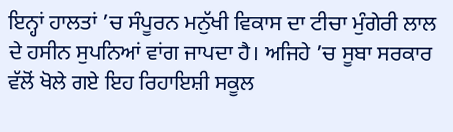ਇਨ੍ਹਾਂ ਹਾਲਤਾਂ ’ਚ ਸੰਪੂਰਨ ਮਨੁੱਖੀ ਵਿਕਾਸ ਦਾ ਟੀਚਾ ਮੁੰਗੇਰੀ ਲਾਲ ਦੇ ਹਸੀਨ ਸੁਪਨਿਆਂ ਵਾਂਗ ਜਾਪਦਾ ਹੈ। ਅਜਿਹੇ ’ਚ ਸੂਬਾ ਸਰਕਾਰ ਵੱਲੋਂ ਖੋਲੇ ਗਏ ਇਹ ਰਿਹਾਇਸ਼ੀ ਸਕੂਲ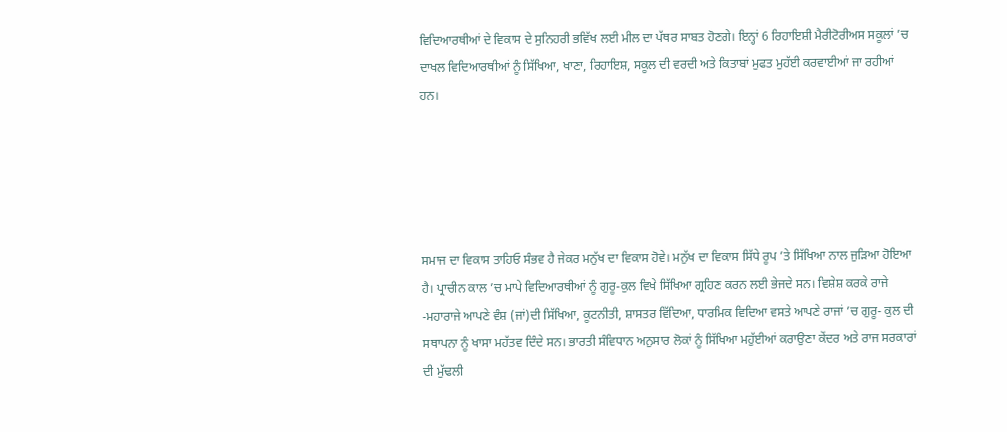ਵਿਦਿਆਰਥੀਆਂ ਦੇ ਵਿਕਾਸ ਦੇ ਸੁਨਿਹਰੀ ਭਵਿੱਖ ਲਈ ਮੀਲ ਦਾ ਪੱਥਰ ਸਾਬਤ ਹੋਣਗੇ। ਇਨ੍ਹਾਂ 6 ਰਿਹਾਇਸ਼ੀ ਮੈਰੀਟੋਰੀਅਸ ਸਕੂਲਾਂ ’ਚ ਦਾਖਲ ਵਿਦਿਆਰਥੀਆਂ ਨੂੰ ਸਿੱਖਿਆ, ਖਾਣਾ, ਰਿਹਾਇਸ਼, ਸਕੂਲ ਦੀ ਵਰਦੀ ਅਤੇ ਕਿਤਾਬਾਂ ਮੁਫਤ ਮੁਹੱਈ ਕਰਵਾਈਆਂ ਜਾ ਰਹੀਆਂ ਹਨ।





ਸਮਾਜ ਦਾ ਵਿਕਾਸ ਤਾਹਿਓ ਸੰਭਵ ਹੈ ਜੇਕਰ ਮਨੁੱਖ ਦਾ ਵਿਕਾਸ ਹੋਵੇ। ਮਨੁੱਖ ਦਾ ਵਿਕਾਸ ਸਿੱਧੇ ਰੂਪ ’ਤੇ ਸਿੱਖਿਆ ਨਾਲ ਜੁੜਿਆ ਹੋਇਆ ਹੈ। ਪ੍ਰਾਚੀਨ ਕਾਲ ’ਚ ਮਾਪੇ ਵਿਦਿਆਰਥੀਆਂ ਨੂੰ ਗੁਰੂ-ਕੁਲ ਵਿਖੇ ਸਿੱਖਿਆ ਗ੍ਰਹਿਣ ਕਰਨ ਲਈ ਭੇਜਦੇ ਸਨ। ਵਿਸ਼ੇਸ਼ ਕਰਕੇ ਰਾਜੇ -ਮਹਾਰਾਜੇ ਆਪਣੇ ਵੰਸ਼ (ਜਾਂ)ਦੀ ਸਿੱਖਿਆ, ਕੂਟਨੀਤੀ, ਸ਼ਾਸਤਰ ਵਿੱਦਿਆ, ਧਾਰਮਿਕ ਵਿਦਿਆ ਵਸਤੇ ਆਪਣੇ ਰਾਜਾਂ ’ਚ ਗੁਰੂ- ਕੁਲ ਦੀ ਸਥਾਪਨਾ ਨੂੰ ਖਾਸਾ ਮਹੱਤਵ ਦਿੰਦੇ ਸਨ। ਭਾਰਤੀ ਸੰਵਿਧਾਨ ਅਨੁਸਾਰ ਲੋਕਾਂ ਨੂੰ ਸਿੱਖਿਆ ਮਹੁੱਈਆਂ ਕਰਾਉਣਾ ਕੇਂਦਰ ਅਤੇ ਰਾਜ ਸਰਕਾਰਾਂ ਦੀ ਮੁੱਢਲੀ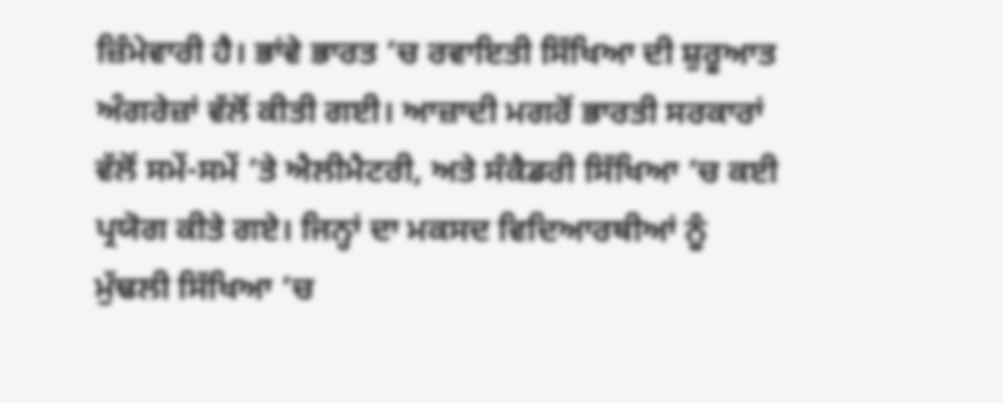ਜ਼ਿੰਮੇਵਾਰੀ ਹੈ। ਭਾਂਵੇ ਭਾਰਤ ’ਚ ਰਵਾਇਤੀ ਸਿੱਖਿਆ ਦੀ ਸ਼ੁਰੂਆਤ ਅੰਗਰੇਜ਼ਾਂ ਵੱਲੋਂ ਕੀਤੀ ਗਈ। ਆਜ਼ਾਦੀ ਮਗਰੋਂ ਭਾਰਤੀ ਸਰਕਾਰਾਂ ਵੱਲੋਂ ਸਮੇਂ-ਸਮੇਂ ’ਤੇ ਐਲੀਮੈਟਰੀ, ਅਤੇ ਸੰਕੈਡਰੀ ਸਿੱਖਿਆ ’ਚ ਕਈ ਪ੍ਰਯੋਗ ਕੀਤੇ ਗਏ। ਜਿਨ੍ਹਾਂ ਦਾ ਮਕਸਦ ਵਿਦਿਆਰਥੀਆਂ ਨੂੰ ਮੁੱਢਲੀ ਸਿੱਖਿਆ ’ਚ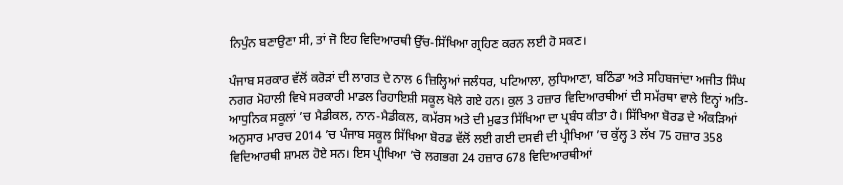ਨਿਪੁੰਨ ਬਣਾਉਣਾ ਸੀ, ਤਾਂ ਜੋ ਇਹ ਵਿਦਿਆਰਥੀ ਉੱਚ-ਸਿੱਖਿਆ ਗ੍ਰਹਿਣ ਕਰਨ ਲਈ ਹੋ ਸਕਣ।

ਪੰਜਾਬ ਸਰਕਾਰ ਵੱਲੋਂ ਕਰੋੜਾਂ ਦੀ ਲਾਗਤ ਦੇ ਨਾਲ 6 ਜ਼ਿਲ੍ਹਿਆਂ ਜਲੰਧਰ, ਪਟਿਆਲਾ, ਲੁਧਿਆਣਾ, ਬਠਿੰਡਾ ਅਤੇ ਸਹਿਬਜਾਂਦਾ ਅਜੀਤ ਸਿੰਘ ਨਗਰ ਮੋਹਾਲੀ ਵਿਖੇ ਸਰਕਾਰੀ ਮਾਡਲ ਰਿਹਾਇਸ਼ੀ ਸਕੂਲ ਖੋਲੇ ਗਏ ਹਨ। ਕੁਲ 3 ਹਜ਼ਾਰ ਵਿਦਿਆਰਥੀਆਂ ਦੀ ਸਮੱਰਥਾ ਵਾਲੇ ਇਨ੍ਹਾਂ ਅਤਿ-ਆਧੁਨਿਕ ਸਕੂਲਾਂ ’ਚ ਮੈਡੀਕਲ, ਨਾਨ-ਮੈਡੀਕਲ, ਕਮੱਰਸ ਅਤੇ ਦੀ ਮੁਫਤ ਸਿੱਖਿਆ ਦਾ ਪ੍ਰਬੰਧ ਕੀਤਾ ਹੈ। ਸਿੱਖਿਆ ਬੋਰਡ ਦੇ ਅੰਕੜਿਆਂ ਅਨੁਸਾਰ ਮਾਰਚ 2014 ’ਚ ਪੰਜਾਬ ਸਕੂਲ ਸਿੱਖਿਆ ਬੋਰਡ ਵੱਲੋਂ ਲਈ ਗਈ ਦਸਵੀ ਦੀ ਪ੍ਰੀਖਿਆ ’ਚ ਕੁੱਲ੍ਹ 3 ਲੱਖ 75 ਹਜ਼ਾਰ 358 ਵਿਦਿਆਰਥੀ ਸ਼ਾਮਲ ਹੋਏ ਸਨ। ਇਸ ਪ੍ਰੀਖਿਆ ’ਚੋ ਲਗਭਗ 24 ਹਜ਼ਾਰ 678 ਵਿਦਿਆਰਥੀਆਂ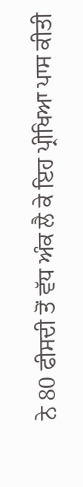ਨੇ 80 ਫੀਸਦੀ ਤੋਂ ਵੱਧ ਅੰਕ ਲੈ ਕੇ ਇਹ ਪ੍ਰੀਖਿਆ ਪਾਸ ਕੀਤੀ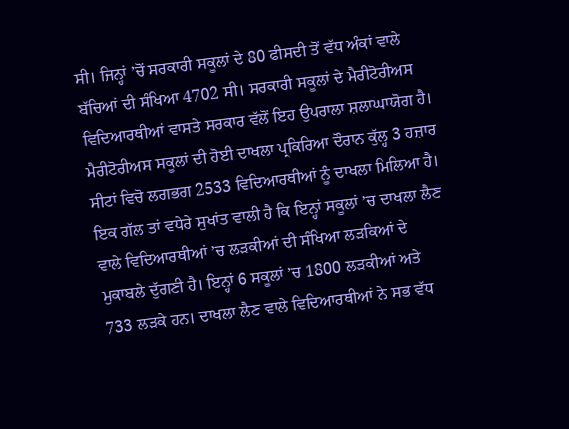ਸੀ। ਜਿਨ੍ਹਾਂ ’ਚੋਂ ਸਰਕਾਰੀ ਸਕੂਲਾਂ ਦੇ 80 ਫੀਸਦੀ ਤੋਂ ਵੱਧ ਅੰਕਾਂ ਵਾਲੇ ਬੱਚਿਆਂ ਦੀ ਸੰਖਿਆ 4702 ਸੀ। ਸਰਕਾਰੀ ਸਕੂਲਾਂ ਦੇ ਮੈਰੀਟੋਰੀਅਸ ਵਿਦਿਆਰਥੀਆਂ ਵਾਸਤੇ ਸਰਕਾਰ ਵੱਲੋਂ ਇਹ ਉਪਰਾਲਾ ਸ਼ਲਾਘਾਯੋਗ ਹੈ। ਮੈਰੀਟੋਰੀਅਸ ਸਕੂਲਾਂ ਦੀ ਹੋਈ ਦਾਖਲਾ ਪ੍ਰਕਿਰਿਆ ਦੌਰਾਨ ਕੁੱਲ੍ਹ 3 ਹਜ਼ਾਰ ਸੀਟਾਂ ਵਿਚੋ ਲਗਭਗ 2533 ਵਿਦਿਆਰਥੀਆਂ ਨੂੰ ਦਾਖਲਾ ਮਿਲਿਆ ਹੈ। ਇਕ ਗੱਲ ਤਾਂ ਵਧੇਰੇ ਸੁਖਾਂਤ ਵਾਲੀ ਹੈ ਕਿ ਇਨ੍ਹਾਂ ਸਕੂਲਾਂ ’ਚ ਦਾਖਲਾ ਲੈਣ ਵਾਲੇ ਵਿਦਿਆਰਥੀਆਂ ’ਚ ਲੜਕੀਆਂ ਦੀ ਸੰਖਿਆ ਲੜਕਿਆਂ ਦੇ ਮੁਕਾਬਲੇ ਦੁੱਗਣੀ ਹੈ। ਇਨ੍ਹਾਂ 6 ਸਕੂਲਾਂ ’ਚ 1800 ਲੜਕੀਆਂ ਅਤੇ 733 ਲੜਕੇ ਹਨ। ਦਾਖਲਾ ਲੈਣ ਵਾਲੇ ਵਿਦਿਆਰਥੀਆਂ ਨੇ ਸਭ ਵੱਧ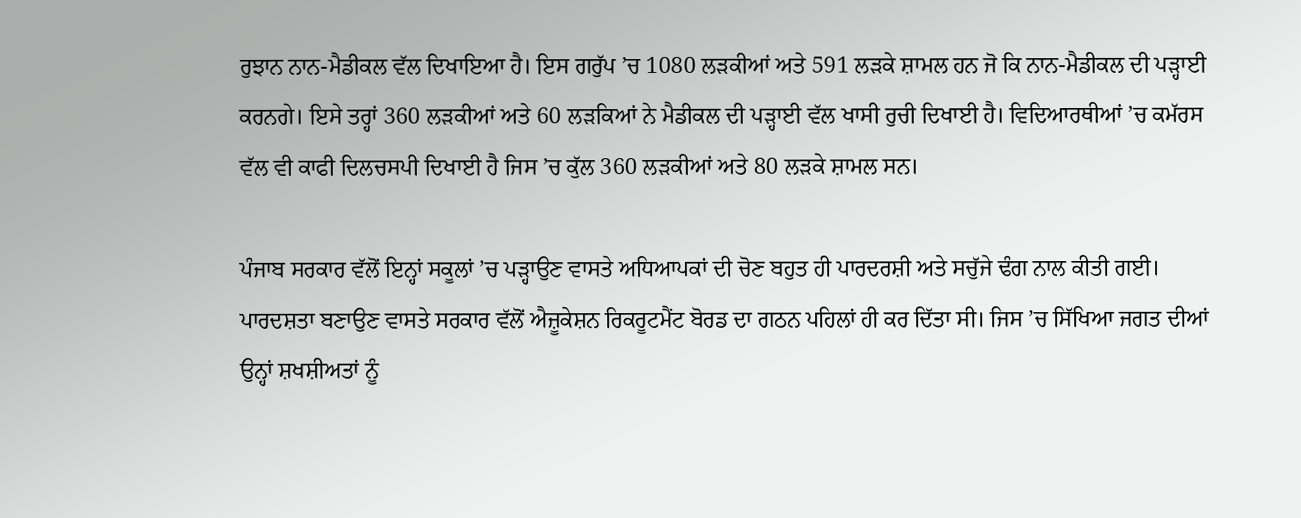ਰੁਝਾਨ ਨਾਨ-ਮੈਡੀਕਲ ਵੱਲ ਦਿਖਾਇਆ ਹੈ। ਇਸ ਗਰੁੱਪ ’ਚ 1080 ਲੜਕੀਆਂ ਅਤੇ 591 ਲੜਕੇ ਸ਼ਾਮਲ ਹਨ ਜੋ ਕਿ ਨਾਨ-ਮੈਡੀਕਲ ਦੀ ਪੜ੍ਹਾਈ ਕਰਨਗੇ। ਇਸੇ ਤਰ੍ਹਾਂ 360 ਲੜਕੀਆਂ ਅਤੇ 60 ਲੜਕਿਆਂ ਨੇ ਮੈਡੀਕਲ ਦੀ ਪੜ੍ਹਾਈ ਵੱਲ ਖਾਸੀ ਰੁਚੀ ਦਿਖਾਈ ਹੈ। ਵਿਦਿਆਰਥੀਆਂ ’ਚ ਕਮੱਰਸ ਵੱਲ ਵੀ ਕਾਫੀ ਦਿਲਚਸਪੀ ਦਿਖਾਈ ਹੈ ਜਿਸ ’ਚ ਕੁੱਲ 360 ਲੜਕੀਆਂ ਅਤੇ 80 ਲੜਕੇ ਸ਼ਾਮਲ ਸਨ।

ਪੰਜਾਬ ਸਰਕਾਰ ਵੱਲੋਂ ਇਨ੍ਹਾਂ ਸਕੂਲਾਂ ’ਚ ਪੜ੍ਹਾਉਣ ਵਾਸਤੇ ਅਧਿਆਪਕਾਂ ਦੀ ਚੋਣ ਬਹੁਤ ਹੀ ਪਾਰਦਰਸ਼ੀ ਅਤੇ ਸਚੁੱਜੇ ਢੰਗ ਨਾਲ ਕੀਤੀ ਗਈ। ਪਾਰਦਸ਼ਤਾ ਬਣਾਉਣ ਵਾਸਤੇ ਸਰਕਾਰ ਵੱਲੋਂ ਐਜ਼ੂਕੇਸ਼ਨ ਰਿਕਰੂਟਮੈਂਟ ਬੋਰਡ ਦਾ ਗਠਨ ਪਹਿਲਾਂ ਹੀ ਕਰ ਦਿੱਤਾ ਸੀ। ਜਿਸ ’ਚ ਸਿੱਖਿਆ ਜਗਤ ਦੀਆਂ ਉਨ੍ਹਾਂ ਸ਼ਖਸ਼ੀਅਤਾਂ ਨੂੰ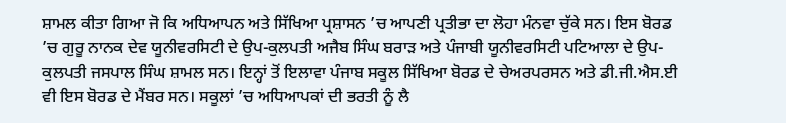ਸ਼ਾਮਲ ਕੀਤਾ ਗਿਆ ਜੋ ਕਿ ਅਧਿਆਪਨ ਅਤੇ ਸਿੱਖਿਆ ਪ੍ਰਸ਼ਾਸਨ ’ਚ ਆਪਣੀ ਪ੍ਰਤੀਭਾ ਦਾ ਲੋਹਾ ਮੰਨਵਾ ਚੁੱਕੇ ਸਨ। ਇਸ ਬੋਰਡ ’ਚ ਗੁਰੂ ਨਾਨਕ ਦੇਵ ਯੂਨੀਵਰਸਿਟੀ ਦੇ ਉਪ-ਕੁਲਪਤੀ ਅਜੈਬ ਸਿੰਘ ਬਰਾੜ ਅਤੇ ਪੰਜਾਬੀ ਯੂਨੀਵਰਸਿਟੀ ਪਟਿਆਲਾ ਦੇ ਉਪ-ਕੁਲਪਤੀ ਜਸਪਾਲ ਸਿੰਘ ਸ਼ਾਮਲ ਸਨ। ਇਨ੍ਹਾਂ ਤੋਂ ਇਲਾਵਾ ਪੰਜਾਬ ਸਕੂਲ ਸਿੱਖਿਆ ਬੋਰਡ ਦੇ ਚੇਅਰਪਰਸਨ ਅਤੇ ਡੀ.ਜੀ.ਐਸ.ਈ ਵੀ ਇਸ ਬੋਰਡ ਦੇ ਮੈਂਬਰ ਸਨ। ਸਕੂਲਾਂ ’ਚ ਅਧਿਆਪਕਾਂ ਦੀ ਭਰਤੀ ਨੂੰ ਲੈ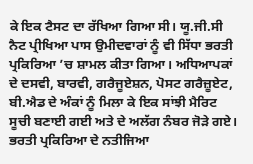ਕੇ ਇਕ ਟੈਸਟ ਦਾ ਰੱਖਿਆ ਗਿਆ ਸੀ। ਯੂ.ਜੀ.ਸੀ ਨੈਟ ਪ੍ਰੀਖਿਆ ਪਾਸ ਉਮੀਦਵਾਰਾਂ ਨੂੰ ਵੀ ਸਿੱਧਾ ਭਰਤੀ ਪ੍ਰਕਿਰਿਆ ’ਚ ਸ਼ਾਮਲ ਕੀਤਾ ਗਿਆ। ਅਧਿਆਪਕਾਂ ਦੇ ਦਸਵੀ, ਬਾਰਵੀ, ਗਰੈਜੂਏਸ਼ਨ, ਪੋਸਟ ਗਰੈਜ਼ੂਏਟ, ਬੀ.ਐਡ ਦੇ ਅੰਕਾਂ ਨੂੰ ਮਿਲਾ ਕੇ ਇਕ ਸਾਂਝੀ ਮੈਰਿਟ ਸੂਚੀ ਬਣਾਈ ਗਈ ਅਤੇ ਦੇ ਅਲੱਗ ਨੰਬਰ ਜੋੜੇ ਗਏ। ਭਰਤੀ ਪ੍ਰਕਿਰਿਆ ਦੇ ਨਤੀਜਿਆ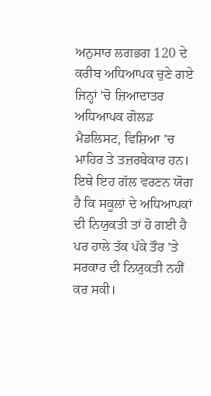ਅਨੁਸਾਰ ਲਗਭਗ 120 ਦੇ ਕਰੀਬ ਅਧਿਆਪਕ ਚੁਣੇ ਗਏ ਜਿਨ੍ਹਾਂ ’ਚੋ ਜ਼ਿਆਦਾਤਰ ਅਧਿਆਪਕ ਗੋਲਡ ਮੈਡਲਿਸਟ, ਵਿਸ਼ਿਆ ’ਚ ਮਾਹਿਰ ਤੇ ਤਜ਼ਰਬੇਕਾਰ ਹਨ। ਇਥੇ ਇਹ ਗੱਲ ਵਰਣਨ ਯੋਗ ਹੈ ਕਿ ਸਕੂਲਾਂ ਦੇ ਅਧਿਆਪਕਾਂ ਦੀ ਨਿਯੁਕਤੀ ਤਾਂ ਹੋ ਗਈ ਹੈ ਪਰ ਹਾਲੇ ਤੱਕ ਪੱਕੇ ਤੌਰ ’ਤੇ ਸਰਕਾਰ ਦੀ ਨਿਯੁਕਤੀ ਨਹੀਂ ਕਰ ਸਕੀ।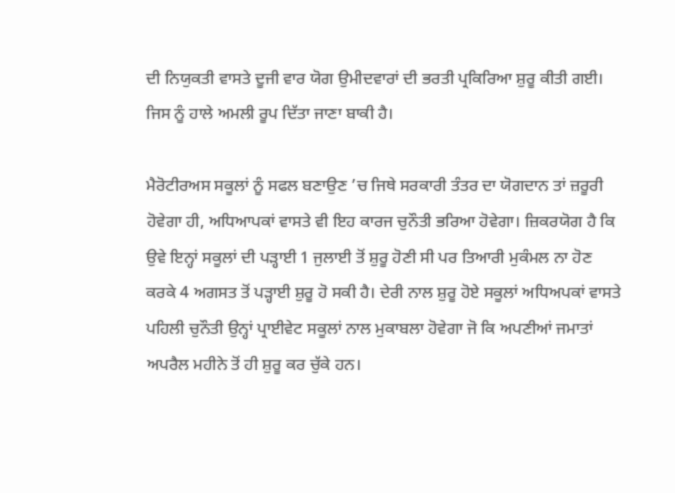ਦੀ ਨਿਯੁਕਤੀ ਵਾਸਤੇ ਦੂਜੀ ਵਾਰ ਯੋਗ ਉਮੀਦਵਾਰਾਂ ਦੀ ਭਰਤੀ ਪ੍ਰਕਿਰਿਆ ਸ਼ੁਰੂ ਕੀਤੀ ਗਈ। ਜਿਸ ਨੂੰ ਹਾਲੇ ਅਮਲੀ ਰੂਪ ਦਿੱਤਾ ਜਾਣਾ ਬਾਕੀ ਹੈ।

ਮੈਰੋਟੀਰਅਸ ਸਕੂਲਾਂ ਨੂੰ ਸਫਲ ਬਣਾਉਣ ’ਚ ਜਿਥੇ ਸਰਕਾਰੀ ਤੰਤਰ ਦਾ ਯੋਗਦਾਨ ਤਾਂ ਜ਼ਰੂਰੀ ਹੋਵੇਗਾ ਹੀ, ਅਧਿਆਪਕਾਂ ਵਾਸਤੇ ਵੀ ਇਹ ਕਾਰਜ ਚੁਨੌਤੀ ਭਰਿਆ ਹੋਵੇਗਾ। ਜ਼ਿਕਰਯੋਗ ਹੈ ਕਿ ਉਵੇ ਇਨ੍ਹਾਂ ਸਕੂਲਾਂ ਦੀ ਪੜ੍ਹਾਈ 1 ਜੁਲਾਈ ਤੋਂ ਸ਼ੁਰੂ ਹੋਣੀ ਸੀ ਪਰ ਤਿਆਰੀ ਮੁਕੰਮਲ ਨਾ ਹੋਣ ਕਰਕੇ 4 ਅਗਸਤ ਤੋਂ ਪੜ੍ਹਾਈ ਸ਼ੁਰੂ ਹੋ ਸਕੀ ਹੈ। ਦੇਰੀ ਨਾਲ ਸ਼ੁਰੂ ਹੋਏ ਸਕੂਲਾਂ ਅਧਿਅਪਕਾਂ ਵਾਸਤੇ ਪਹਿਲੀ ਚੁਨੌਤੀ ਉਨ੍ਹਾਂ ਪ੍ਰਾਈਵੇਟ ਸਕੂਲਾਂ ਨਾਲ ਮੁਕਾਬਲਾ ਹੋਵੇਗਾ ਜੋ ਕਿ ਅਪਣੀਆਂ ਜਮਾਤਾਂ ਅਪਰੈਲ ਮਹੀਨੇ ਤੋਂ ਹੀ ਸ਼ੁਰੂ ਕਰ ਚੁੱਕੇ ਹਨ।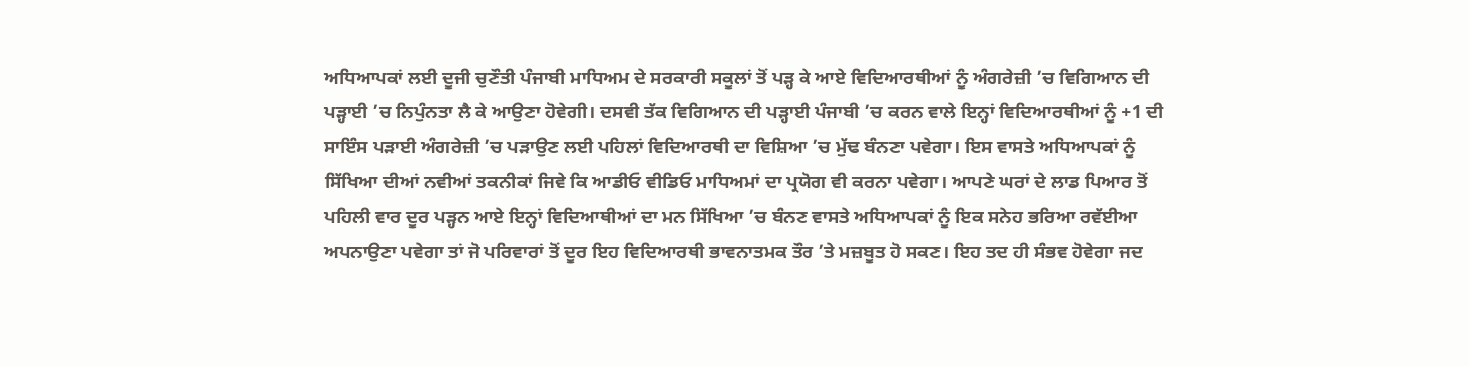ਅਧਿਆਪਕਾਂ ਲਈ ਦੂਜੀ ਚੁਣੌਤੀ ਪੰਜਾਬੀ ਮਾਧਿਅਮ ਦੇ ਸਰਕਾਰੀ ਸਕੂਲਾਂ ਤੋਂ ਪੜ੍ਹ ਕੇ ਆਏ ਵਿਦਿਆਰਥੀਆਂ ਨੂੰ ਅੰਗਰੇਜ਼ੀ ’ਚ ਵਿਗਿਆਨ ਦੀ ਪੜ੍ਹਾਈ ’ਚ ਨਿਪੁੰਨਤਾ ਲੈ ਕੇ ਆਉਣਾ ਹੋਵੇਗੀ। ਦਸਵੀ ਤੱਕ ਵਿਗਿਆਨ ਦੀ ਪੜ੍ਹਾਈ ਪੰਜਾਬੀ ’ਚ ਕਰਨ ਵਾਲੇ ਇਨ੍ਹਾਂ ਵਿਦਿਆਰਥੀਆਂ ਨੂੰ +1 ਦੀ ਸਾਇੰਸ ਪੜਾਈ ਅੰਗਰੇਜ਼ੀ ’ਚ ਪੜਾਉਣ ਲਈ ਪਹਿਲਾਂ ਵਿਦਿਆਰਥੀ ਦਾ ਵਿਸ਼ਿਆ ’ਚ ਮੁੱਢ ਬੰਨਣਾ ਪਵੇਗਾ। ਇਸ ਵਾਸਤੇ ਅਧਿਆਪਕਾਂ ਨੂੰ ਸਿੱਖਿਆ ਦੀਆਂ ਨਵੀਆਂ ਤਕਨੀਕਾਂ ਜਿਵੇ ਕਿ ਆਡੀਓ ਵੀਡਿਓ ਮਾਧਿਅਮਾਂ ਦਾ ਪ੍ਰਯੋਗ ਵੀ ਕਰਨਾ ਪਵੇਗਾ। ਆਪਣੇ ਘਰਾਂ ਦੇ ਲਾਡ ਪਿਆਰ ਤੋਂ ਪਹਿਲੀ ਵਾਰ ਦੂਰ ਪੜ੍ਹਨ ਆਏ ਇਨ੍ਹਾਂ ਵਿਦਿਆਥੀਆਂ ਦਾ ਮਨ ਸਿੱਖਿਆ ’ਚ ਬੰਨਣ ਵਾਸਤੇ ਅਧਿਆਪਕਾਂ ਨੂੰ ਇਕ ਸਨੇਹ ਭਰਿਆ ਰਵੱਈਆ ਅਪਨਾਉਣਾ ਪਵੇਗਾ ਤਾਂ ਜੋ ਪਰਿਵਾਰਾਂ ਤੋਂ ਦੂਰ ਇਹ ਵਿਦਿਆਰਥੀ ਭਾਵਨਾਤਮਕ ਤੌਰ ’ਤੇ ਮਜ਼ਬੂਤ ਹੋ ਸਕਣ। ਇਹ ਤਦ ਹੀ ਸੰਭਵ ਹੋਵੇਗਾ ਜਦ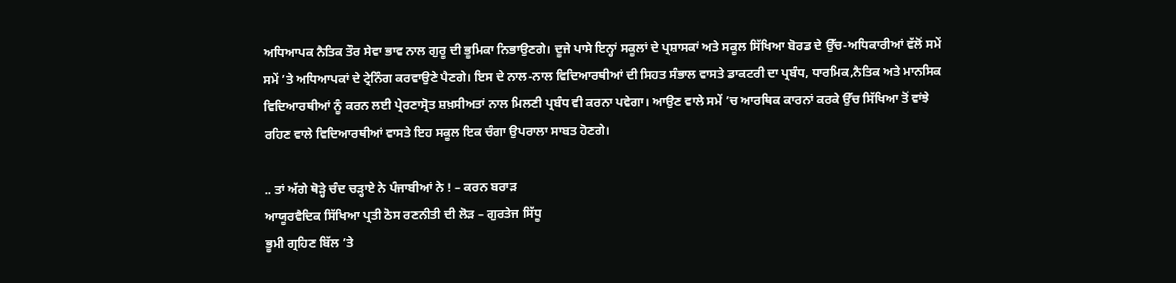ਅਧਿਆਪਕ ਨੈਤਿਕ ਤੌਰ ਸੇਵਾ ਭਾਵ ਨਾਲ ਗੁਰੂ ਦੀ ਭੂਮਿਕਾ ਨਿਭਾਉਣਗੇ। ਦੂਜੇ ਪਾਸੇ ਇਨ੍ਹਾਂ ਸਕੂਲਾਂ ਦੇ ਪ੍ਰਸ਼ਾਸਕਾਂ ਅਤੇ ਸਕੂਲ ਸਿੱਖਿਆ ਬੋਰਡ ਦੇ ਉੱਚ-ਅਧਿਕਾਰੀਆਂ ਵੱਲੋਂ ਸਮੇਂ ਸਮੇਂ ’ਤੇ ਅਧਿਆਪਕਾਂ ਦੇ ਟ੍ਰੇਨਿੰਗ ਕਰਵਾਉਣੇ ਪੈਣਗੇ। ਇਸ ਦੇ ਨਾਲ-ਨਾਲ ਵਿਦਿਆਰਥੀਆਂ ਦੀ ਸਿਹਤ ਸੰਭਾਲ ਵਾਸਤੇ ਡਾਕਟਰੀ ਦਾ ਪ੍ਰਬੰਧ, ਧਾਰਮਿਕ,ਨੈਤਿਕ ਅਤੇ ਮਾਨਸਿਕ ਵਿਦਿਆਰਥੀਆਂ ਨੂੰ ਕਰਨ ਲਈ ਪ੍ਰੇਰਣਾਸ੍ਰੋਤ ਸ਼ਖ਼ਸੀਅਤਾਂ ਨਾਲ ਮਿਲਣੀ ਪ੍ਰਬੰਧ ਵੀ ਕਰਨਾ ਪਵੇਗਾ। ਆਉਣ ਵਾਲੇ ਸਮੇਂ ’ਚ ਆਰਥਿਕ ਕਾਰਨਾਂ ਕਰਕੇ ਉੱਚ ਸਿੱਖਿਆ ਤੋਂ ਵਾਂਝੇ ਰਹਿਣ ਵਾਲੇ ਵਿਦਿਆਰਥੀਆਂ ਵਾਸਤੇ ਇਹ ਸਕੂਲ ਇਕ ਚੰਗਾ ਉਪਰਾਲਾ ਸਾਬਤ ਹੋਣਗੇ।

.. ਤਾਂ ਅੱਗੇ ਥੋੜ੍ਹੇ ਚੰਦ ਚੜ੍ਹਾਏ ਨੇ ਪੰਜਾਬੀਆਂ ਨੇ ! – ਕਰਨ ਬਰਾੜ
ਆਯੂਰਵੈਦਿਕ ਸਿੱਖਿਆ ਪ੍ਰਤੀ ਠੋਸ ਰਣਨੀਤੀ ਦੀ ਲੋੜ – ਗੁਰਤੇਜ ਸਿੱਧੂ
ਭੂਮੀ ਗ੍ਰਹਿਣ ਬਿੱਲ ’ਤੇ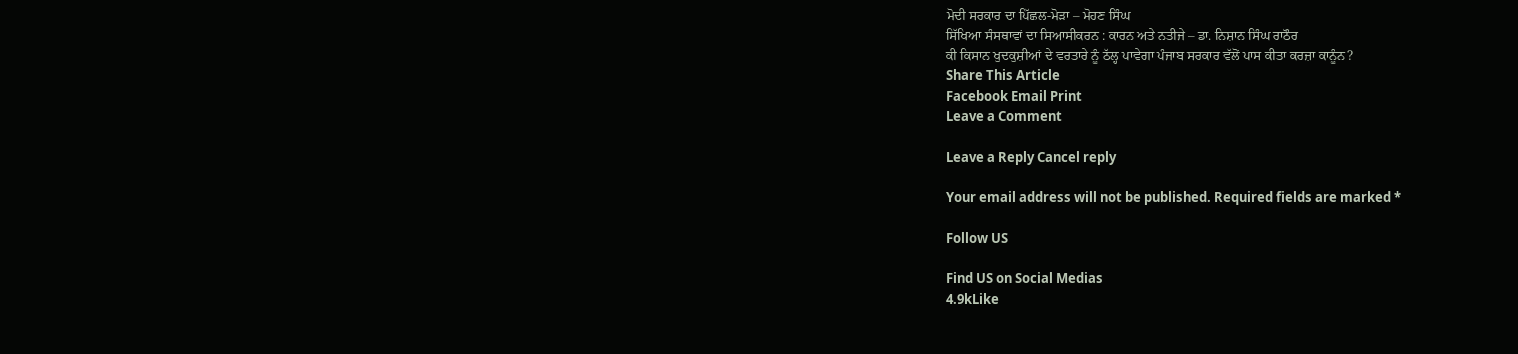ਮੋਦੀ ਸਰਕਾਰ ਦਾ ਪਿੱਛਲ-ਮੋੜਾ – ਮੋਹਣ ਸਿੰਘ
ਸਿੱਖਿਆ ਸੰਸਥਾਵਾਂ ਦਾ ਸਿਆਸੀਕਰਨ : ਕਾਰਨ ਅਤੇ ਨਤੀਜੇ – ਡਾ. ਨਿਸ਼ਾਨ ਸਿੰਘ ਰਾਠੌਰ
ਕੀ ਕਿਸਾਨ ਖੁਦਕੁਸ਼ੀਆਂ ਦੇ ਵਰਤਾਰੇ ਨੂੰ ਠੱਲ੍ਹ ਪਾਵੇਗਾ ਪੰਜਾਬ ਸਰਕਾਰ ਵੱਲੋਂ ਪਾਸ ਕੀਤਾ ਕਰਜ਼ਾ ਕਾਨੂੰਨ?
Share This Article
Facebook Email Print
Leave a Comment

Leave a Reply Cancel reply

Your email address will not be published. Required fields are marked *

Follow US

Find US on Social Medias
4.9kLike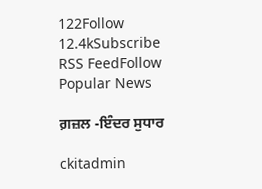122Follow
12.4kSubscribe
RSS FeedFollow
Popular News

ਗ਼ਜ਼ਲ -ਇੰਦਰ ਸੁਧਾਰ

ckitadmin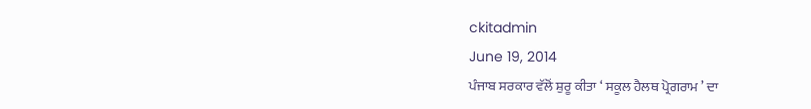ckitadmin
June 19, 2014
ਪੰਜਾਬ ਸਰਕਾਰ ਵੱਲੋਂ ਸ਼ੁਰੂ ਕੀਤਾ ‘ ਸਕੂਲ ਹੈਲਥ ਪ੍ਰੋਗਰਾਮ ’ ਦਾ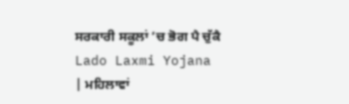ਸਰਕਾਰੀ ਸਕੂਲਾਂ ’ਚ ਭੋਗ ਪੈ ਚੁੱਕੈ
Lado Laxmi Yojana | ਮਹਿਲਾਵਾਂ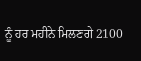ਨੂੰ ਹਰ ਮਹੀਨੇ ਮਿਲਣਗੇ 2100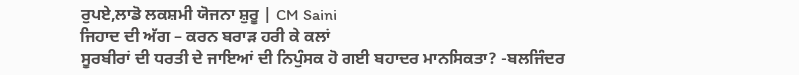ਰੁਪਏ,ਲਾਡੋ ਲਕਸ਼ਮੀ ਯੋਜਨਾ ਸ਼ੁਰੂ | CM Saini
ਜਿਹਾਦ ਦੀ ਅੱਗ – ਕਰਨ ਬਰਾੜ ਹਰੀ ਕੇ ਕਲਾਂ
ਸੂਰਬੀਰਾਂ ਦੀ ਧਰਤੀ ਦੇ ਜਾਇਆਂ ਦੀ ਨਿਪੁੰਸਕ ਹੋ ਗਈ ਬਹਾਦਰ ਮਾਨਸਿਕਤਾ? -ਬਲਜਿੰਦਰ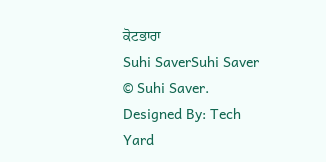ਕੋਟਭਾਰਾ
Suhi SaverSuhi Saver
© Suhi Saver. Designed By: Tech Yard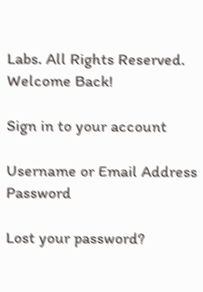Labs. All Rights Reserved.
Welcome Back!

Sign in to your account

Username or Email Address
Password

Lost your password?